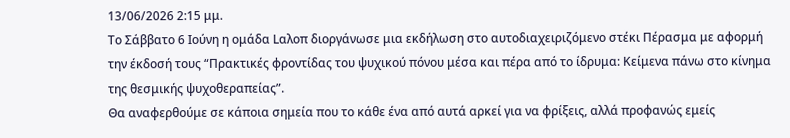13/06/2026 2:15 μμ.
Το Σάββατο 6 Ιούνη η ομάδα Lαλοπ διοργάνωσε μια εκδήλωση στο αυτοδιαχειριζόμενο στέκι Πέρασμα με αφορμή την έκδοσή τους “Πρακτικές φροντίδας του ψυχικού πόνου μέσα και πέρα από το ίδρυμα: Κείμενα πάνω στο κίνημα της θεσμικής ψυχοθεραπείας”.
Θα αναφερθούμε σε κάποια σημεία που το κάθε ένα από αυτά αρκεί για να φρίξεις, αλλά προφανώς εμείς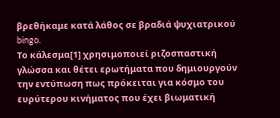βρεθήκαμε κατά λάθος σε βραδιά ψυχιατρικού bingo.
Το κάλεσμα[1] χρησιμοποιεί ριζοσπαστική γλώσσα και θέτει ερωτήματα που δημιουργούν την εντύπωση πως πρόκειται για κόσμο του ευρύτερου κινήματος που έχει βιωματική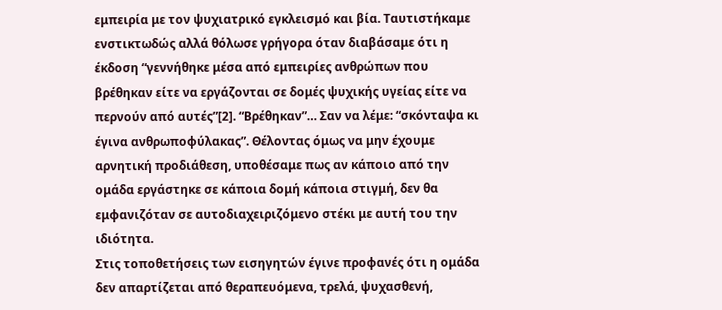εμπειρία με τον ψυχιατρικό εγκλεισμό και βία. Ταυτιστήκαμε ενστικτωδώς αλλά θόλωσε γρήγορα όταν διαβάσαμε ότι η έκδοση “γεννήθηκε μέσα από εμπειρίες ανθρώπων που βρέθηκαν είτε να εργάζονται σε δομές ψυχικής υγείας είτε να περνούν από αυτές”[2]. “Βρέθηκαν”… Σαν να λέμε: “σκόνταψα κι έγινα ανθρωποφύλακας”. Θέλοντας όμως να μην έχουμε αρνητική προδιάθεση, υποθέσαμε πως αν κάποιο από την ομάδα εργάστηκε σε κάποια δομή κάποια στιγμή, δεν θα εμφανιζόταν σε αυτοδιαχειριζόμενο στέκι με αυτή του την ιδιότητα.
Στις τοποθετήσεις των εισηγητών έγινε προφανές ότι η ομάδα δεν απαρτίζεται από θεραπευόμενα, τρελά, ψυχασθενή,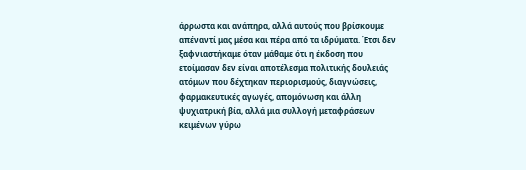άρρωστα και ανάπηρα, αλλά αυτούς που βρίσκουμε απέναντί μας μέσα και πέρα από τα ιδρύματα. Έτσι δεν ξαφνιαστήκαμε όταν μάθαμε ότι η έκδοση που ετοίμασαν δεν είναι αποτέλεσμα πολιτικής δουλειάς ατόμων που δέχτηκαν περιορισμούς, διαγνώσεις, φαρμακευτικές αγωγές, απομόνωση και άλλη ψυχιατρική βία, αλλά μια συλλογή μεταφράσεων κειμένων γύρω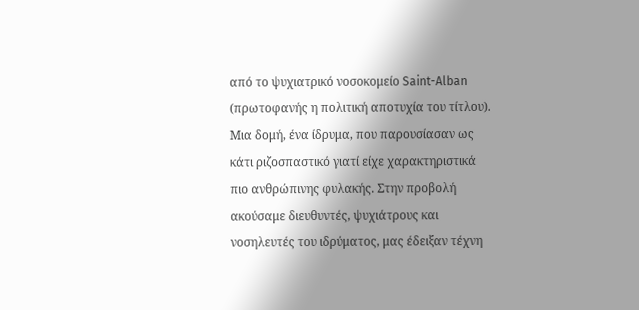από το ψυχιατρικό νοσοκομείο Saint-Alban (πρωτοφανής η πολιτική αποτυχία του τίτλου). Μια δομή, ένα ίδρυμα, που παρουσίασαν ως κάτι ριζοσπαστικό γιατί είχε χαρακτηριστικά πιο ανθρώπινης φυλακής. Στην προβολή ακούσαμε διευθυντές, ψυχιάτρους και νοσηλευτές του ιδρύματος, μας έδειξαν τέχνη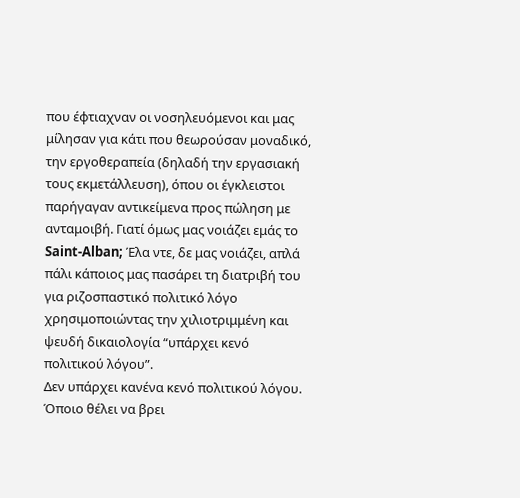που έφτιαχναν οι νοσηλευόμενοι και μας μίλησαν για κάτι που θεωρούσαν μοναδικό, την εργοθεραπεία (δηλαδή την εργασιακή τους εκμετάλλευση), όπου οι έγκλειστοι παρήγαγαν αντικείμενα προς πώληση με ανταμοιβή. Γιατί όμως μας νοιάζει εμάς το Saint-Alban; Έλα ντε, δε μας νοιάζει, απλά πάλι κάποιος μας πασάρει τη διατριβή του για ριζοσπαστικό πολιτικό λόγο χρησιμοποιώντας την χιλιοτριμμένη και ψευδή δικαιολογία “υπάρχει κενό πολιτικού λόγου”.
Δεν υπάρχει κανένα κενό πολιτικού λόγου. Όποιο θέλει να βρει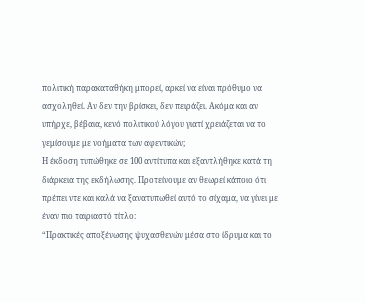πολιτική παρακαταθήκη μπορεί, αρκεί να είναι πρόθυμο να ασχοληθεί. Αν δεν την βρίσκει, δεν πειράζει. Ακόμα και αν υπήρχε, βέβαια, κενό πολιτικού λόγου γιατί χρειάζεται να το γεμίσουμε με νοήματα των αφεντικών;
Η έκδοση τυπώθηκε σε 100 αντίτυπα και εξαντλήθηκε κατά τη διάρκεια της εκδήλωσης. Προτείνουμε αν θεωρεί κάποιο ότι πρέπει ντε και καλά να ξανατυπωθεί αυτό το σίχαμα, να γίνει με έναν πιο ταιριαστό τίτλο:
“Πρακτικές αποξένωσης ψυχασθενών μέσα στο ίδρυμα και το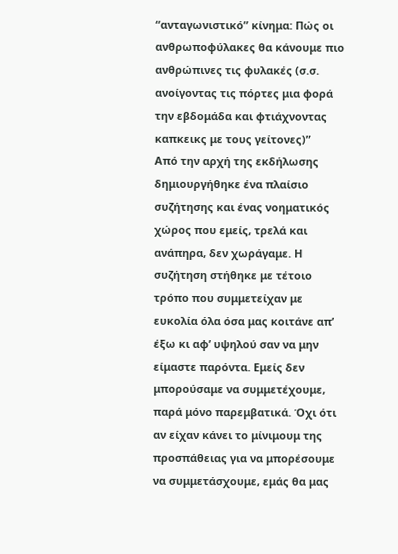“ανταγωνιστικό” κίνημα: Πώς οι ανθρωποφύλακες θα κάνουμε πιο ανθρώπινες τις φυλακές (σ.σ. ανοίγοντας τις πόρτες μια φορά την εβδομάδα και φτιάχνοντας καπκεικς με τους γείτονες)”
Από την αρχή της εκδήλωσης δημιουργήθηκε ένα πλαίσιο συζήτησης και ένας νοηματικός χώρος που εμείς, τρελά και ανάπηρα, δεν χωράγαμε. Η συζήτηση στήθηκε με τέτοιο τρόπο που συμμετείχαν με ευκολία όλα όσα μας κοιτάνε απ’ έξω κι αφ’ υψηλού σαν να μην είμαστε παρόντα. Εμείς δεν μπορούσαμε να συμμετέχουμε, παρά μόνο παρεμβατικά. Όχι ότι αν είχαν κάνει το μίνιμουμ της προσπάθειας για να μπορέσουμε να συμμετάσχουμε, εμάς θα μας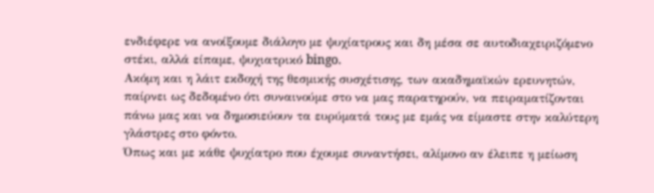ενδιέφερε να ανοίξουμε διάλογο με ψυχίατρους και δη μέσα σε αυτοδιαχειριζόμενο στέκι, αλλά είπαμε, ψυχιατρικό bingo.
Ακόμη και η λάιτ εκδοχή της θεσμικής συσχέτισης, των ακαδημαϊκών ερευνητών, παίρνει ως δεδομένο ότι συναινούμε στο να μας παρατηρούν, να πειραματίζονται πάνω μας και να δημοσιεύουν τα ευρύματά τους με εμάς να είμαστε στην καλύτερη γλάστρες στο φόντο.
Όπως και με κάθε ψυχίατρο που έχουμε συναντήσει, αλίμονο αν έλειπε η μείωση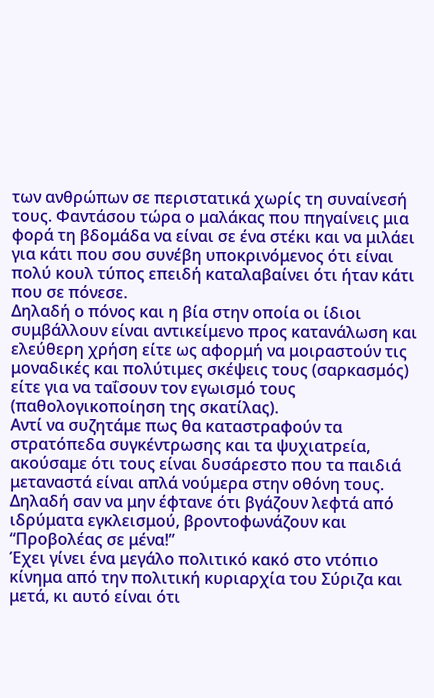των ανθρώπων σε περιστατικά χωρίς τη συναίνεσή τους. Φαντάσου τώρα ο μαλάκας που πηγαίνεις μια φορά τη βδομάδα να είναι σε ένα στέκι και να μιλάει για κάτι που σου συνέβη υποκρινόμενος ότι είναι πολύ κουλ τύπος επειδή καταλαβαίνει ότι ήταν κάτι που σε πόνεσε.
Δηλαδή ο πόνος και η βία στην οποία οι ίδιοι συμβάλλουν είναι αντικείμενο προς κατανάλωση και ελεύθερη χρήση είτε ως αφορμή να μοιραστούν τις μοναδικές και πολύτιμες σκέψεις τους (σαρκασμός) είτε για να ταΐσουν τον εγωισμό τους (παθολογικοποίηση της σκατίλας).
Αντί να συζητάμε πως θα καταστραφούν τα στρατόπεδα συγκέντρωσης και τα ψυχιατρεία, ακούσαμε ότι τους είναι δυσάρεστο που τα παιδιά μεταναστά είναι απλά νούμερα στην οθόνη τους. Δηλαδή σαν να μην έφτανε ότι βγάζουν λεφτά από ιδρύματα εγκλεισμού, βροντοφωνάζουν και “Προβολέας σε μένα!”
Έχει γίνει ένα μεγάλο πολιτικό κακό στο ντόπιο κίνημα από την πολιτική κυριαρχία του Σύριζα και μετά, κι αυτό είναι ότι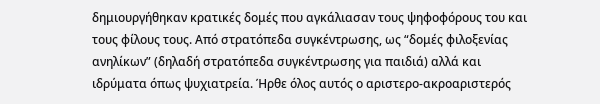δημιουργήθηκαν κρατικές δομές που αγκάλιασαν τους ψηφοφόρους του και τους φίλους τους. Από στρατόπεδα συγκέντρωσης, ως “δομές φιλοξενίας ανηλίκων” (δηλαδή στρατόπεδα συγκέντρωσης για παιδιά) αλλά και ιδρύματα όπως ψυχιατρεία. Ήρθε όλος αυτός ο αριστερο-ακροαριστερός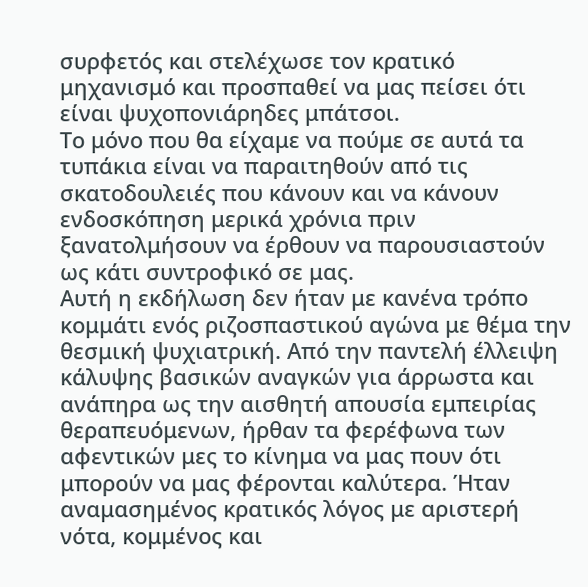συρφετός και στελέχωσε τον κρατικό μηχανισμό και προσπαθεί να μας πείσει ότι είναι ψυχοπονιάρηδες μπάτσοι.
Το μόνο που θα είχαμε να πούμε σε αυτά τα τυπάκια είναι να παραιτηθούν από τις σκατοδουλειές που κάνουν και να κάνουν ενδοσκόπηση μερικά χρόνια πριν ξανατολμήσουν να έρθουν να παρουσιαστούν ως κάτι συντροφικό σε μας.
Αυτή η εκδήλωση δεν ήταν με κανένα τρόπο κομμάτι ενός ριζοσπαστικού αγώνα με θέμα την θεσμική ψυχιατρική. Από την παντελή έλλειψη κάλυψης βασικών αναγκών για άρρωστα και ανάπηρα ως την αισθητή απουσία εμπειρίας θεραπευόμενων, ήρθαν τα φερέφωνα των αφεντικών μες το κίνημα να μας πουν ότι μπορούν να μας φέρονται καλύτερα. Ήταν αναμασημένος κρατικός λόγος με αριστερή νότα, κομμένος και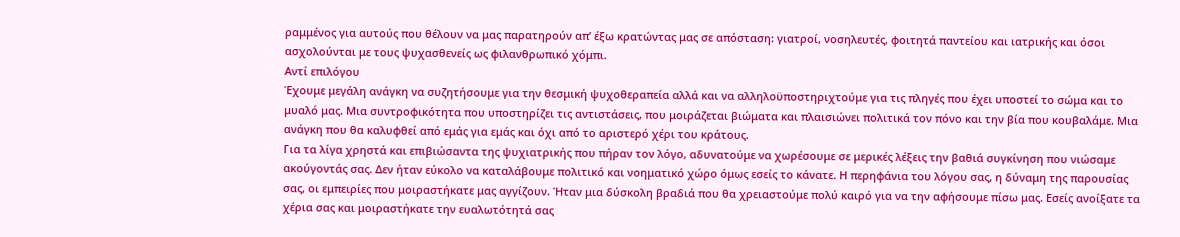ραμμένος για αυτούς που θέλουν να μας παρατηρούν απ’ έξω κρατώντας μας σε απόσταση: γιατροί, νοσηλευτές, φοιτητά παντείου και ιατρικής και όσοι ασχολούνται με τους ψυχασθενείς ως φιλανθρωπικό χόμπι.
Αντί επιλόγου
Έχουμε μεγάλη ανάγκη να συζητήσουμε για την θεσμική ψυχοθεραπεία αλλά και να αλληλοϋποστηριχτούμε για τις πληγές που έχει υποστεί το σώμα και το μυαλό μας. Μια συντροφικότητα που υποστηρίζει τις αντιστάσεις, που μοιράζεται βιώματα και πλαισιώνει πολιτικά τον πόνο και την βία που κουβαλάμε. Μια ανάγκη που θα καλυφθεί από εμάς για εμάς και όχι από το αριστερό χέρι του κράτους.
Για τα λίγα χρηστά και επιβιώσαντα της ψυχιατρικής που πήραν τον λόγο, αδυνατούμε να χωρέσουμε σε μερικές λέξεις την βαθιά συγκίνηση που νιώσαμε ακούγοντάς σας. Δεν ήταν εύκολο να καταλάβουμε πολιτικό και νοηματικό χώρο όμως εσείς το κάνατε. Η περηφάνια του λόγου σας, η δύναμη της παρουσίας σας, οι εμπειρίες που μοιραστήκατε μας αγγίζουν. Ήταν μια δύσκολη βραδιά που θα χρειαστούμε πολύ καιρό για να την αφήσουμε πίσω μας. Εσείς ανοίξατε τα χέρια σας και μοιραστήκατε την ευαλωτότητά σας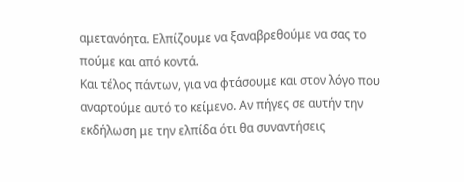αμετανόητα. Ελπίζουμε να ξαναβρεθούμε να σας το πούμε και από κοντά.
Και τέλος πάντων, για να φτάσουμε και στον λόγο που αναρτούμε αυτό το κείμενο. Αν πήγες σε αυτήν την εκδήλωση με την ελπίδα ότι θα συναντήσεις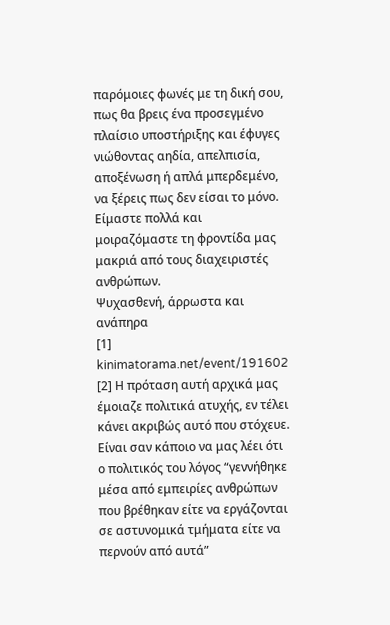παρόμοιες φωνές με τη δική σου, πως θα βρεις ένα προσεγμένο πλαίσιο υποστήριξης και έφυγες νιώθοντας αηδία, απελπισία, αποξένωση ή απλά μπερδεμένο, να ξέρεις πως δεν είσαι το μόνο. Είμαστε πολλά και μοιραζόμαστε τη φροντίδα μας μακριά από τους διαχειριστές ανθρώπων.
Ψυχασθενή, άρρωστα και ανάπηρα
[1] kinimatorama.net/event/191602
[2] Η πρόταση αυτή αρχικά μας έμοιαζε πολιτικά ατυχής, εν τέλει κάνει ακριβώς αυτό που στόχευε. Είναι σαν κάποιο να μας λέει ότι ο πολιτικός του λόγος “γεννήθηκε μέσα από εμπειρίες ανθρώπων που βρέθηκαν είτε να εργάζονται σε αστυνομικά τμήματα είτε να περνούν από αυτά”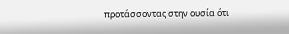προτάσσοντας στην ουσία ότι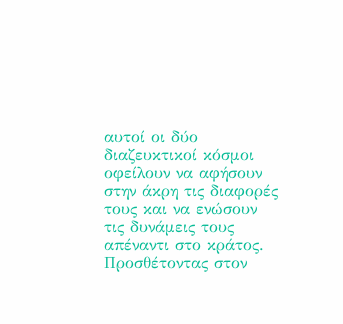αυτοί οι δύο διαζευκτικοί κόσμοι οφείλουν να αφήσουν στην άκρη τις διαφορές τους και να ενώσουν τις δυνάμεις τους απέναντι στο κράτος. Προσθέτοντας στον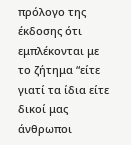πρόλογο της έκδοσης ότι εμπλέκονται με το ζήτημα “είτε γιατί τα ίδια είτε δικοί μας άνθρωποι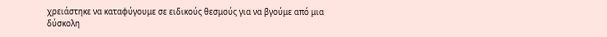χρειάστηκε να καταφύγουμε σε ειδικούς θεσμούς για να βγούμε από μια δύσκολη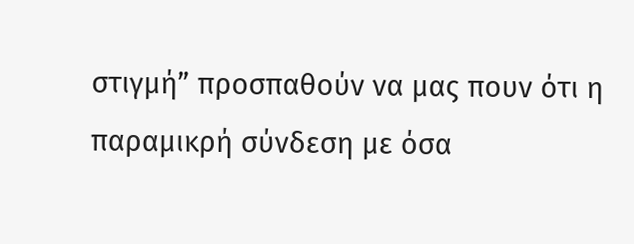στιγμή” προσπαθούν να μας πουν ότι η παραμικρή σύνδεση με όσα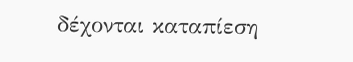δέχονται καταπίεση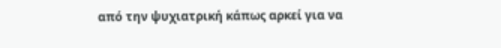από την ψυχιατρική κάπως αρκεί για να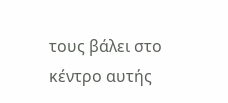τους βάλει στο κέντρο αυτής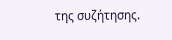της συζήτησης.